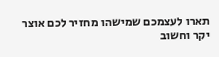תארו לעצמכם שמישהו מחזיר לכם אוצר יקר וחשוב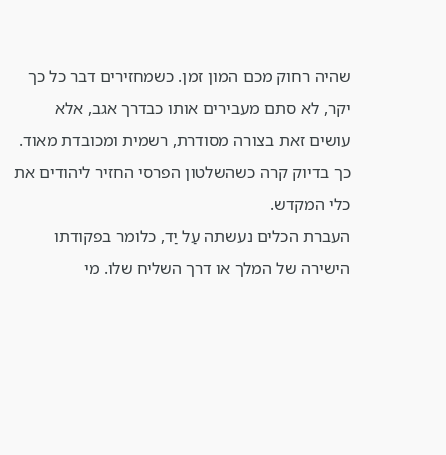שהיה רחוק מכם המון זמן. כשמחזירים דבר כל כך יקר, לא סתם מעבירים אותו כבדרך אגב, אלא עושים זאת בצורה מסודרת, רשמית ומכובדת מאוד. כך בדיוק קרה כשהשלטון הפרסי החזיר ליהודים את כלי המקדש.
העברת הכלים נעשתה עַל יַד, כלומר בפקודתו הישירה של המלך או דרך השליח שלו. מי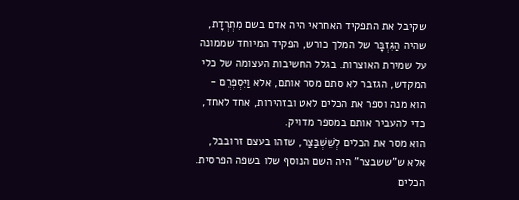שקיבל את התפקיד האחראי היה אדם בשם מִתְרְדָת, שהיה הַגִּזְבָּר של המלך כורש, הפקיד המיוחד שממונה על שמירת האוצרות. בגלל החשיבות העצומה של כלי המקדש, הגזבר לא סתם מסר אותם, אלא וַיִּסְפְּרֵם - הוא מנה וספר את הכלים לאט ובזהירות, אחד לאחד, כדי להעביר אותם במספר מדויק.
הוא מסר את הכלים לְשֵׁשְׁבַּצַּר, שזהו בעצם זרובבל, אלא ש"ששבצר" היה השם הנוסף שלו בשפה הפרסית. הכלים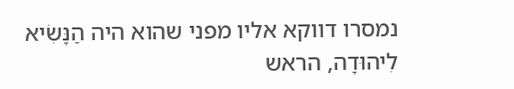נמסרו דווקא אליו מפני שהוא היה הַנָּשִׂיא לִיהוּדָה, הראש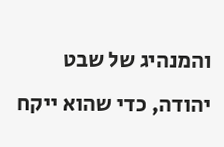והמנהיג של שבט יהודה, כדי שהוא ייקח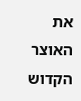את האוצר הקדוש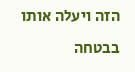הזה ויעלה אותו בבטחה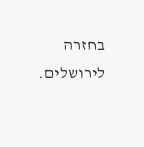בחזרה לירושלים.